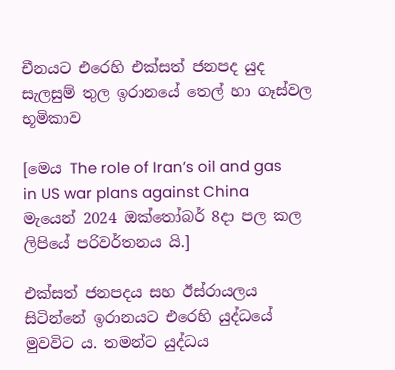චීනයට එරෙහි එක්සත් ජනපද යුද සැලසුම් තුල ඉරානයේ තෙල් හා ගෑස්වල භූමිකාව

[මෙය The role of Iran’s oil and gas in US war plans against China මැයෙන් 2024 ඔක්තෝබර් 8දා පල කල ලිපියේ පරිවර්තනය යි.]

එක්සත් ජනපදය සහ ඊස්රායලය සිටින්නේ ඉරානයට එරෙහි යුද්ධයේ මුවවිට ය. තමන්ට යුද්ධය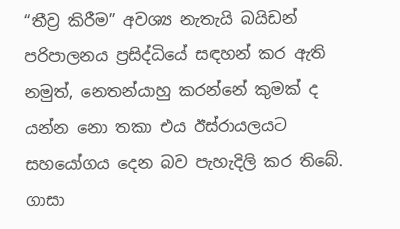“තීව්‍ර කිරීම” අවශ්‍ය නැතැයි බයිඩන් පරිපාලනය ප්‍රසිද්ධියේ සඳහන් කර ඇති නමුත්, නෙතන්යාහු කරන්නේ කුමක් ද යන්න නො තකා එය ඊස්රායලයට සහයෝගය දෙන බව පැහැදිලි කර තිබේ. ගාසා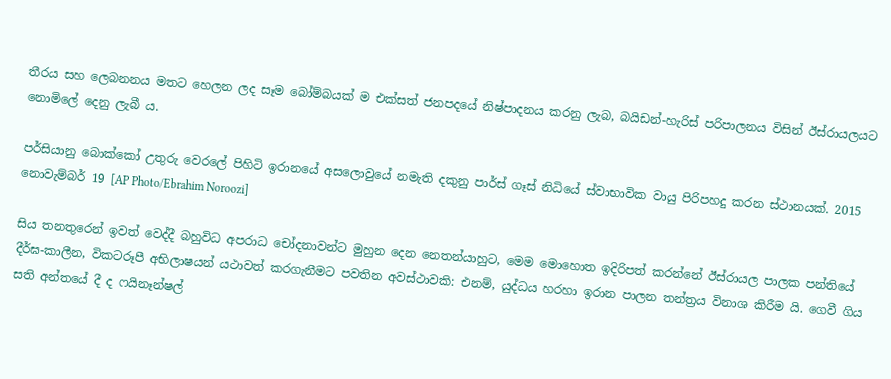තීරය සහ ලෙබනනය මතට හෙලන ලද සෑම බෝම්බයක් ම එක්සත් ජනපදයේ නිෂ්පාදනය කරනු ලැබ, බයිඩන්-හැරිස් පරිපාලනය විසින් ඊස්රායලයට නොමිලේ දෙනු ලැබී ය.

පර්සියානු බොක්කෝ උතුරු වෙරලේ පිහිටි ඉරානයේ අසලොවුයේ නමැති දකුනු පාර්ස් ගෑස් නිධියේ ස්වාභාවික වායු පිරිපහදු කරන ස්ථානයක්. 2015 නොවැම්බර් 19 [AP Photo/Ebrahim Noroozi]

සිය තනතුරෙන් ඉවත් වෙද්දී බහුවිධ අපරාධ චෝදනාවන්ට මුහුන දෙන නෙතන්යාහුට, මෙම මොහොත ඉදිරිපත් කරන්නේ ඊස්රායල පාලක පන්තියේ දීර්ඝ-කාලීන, විකටරූපී අභිලාෂයන් යථාවත් කරගැනීමට පවතින අවස්ථාවකි: එනම්, යුද්ධය හරහා ඉරාන පාලන තන්ත්‍රය විනාශ කිරීම යි. ගෙවී ගිය සති අන්තයේ දී ද ෆයිනෑන්ෂල්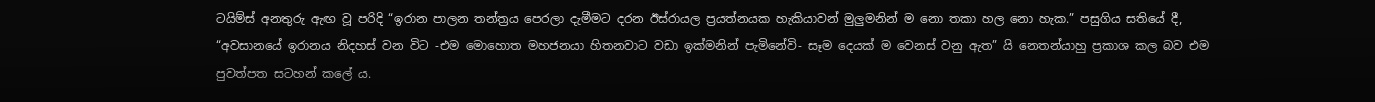ටයිම්ස් අනතුරු ඇඟ වූ පරිදි “ඉරාන පාලන තන්ත්‍රය පෙරලා දැමීමට දරන ඊස්රායල ප්‍රයත්නයක හැකියාවන් මුලුමනින් ම නො තකා හල නො හැක.” පසුගිය සතියේ දී, “අවසානයේ ඉරානය නිදහස් වන විට -එම මොහොත මහජනයා හිතනවාට වඩා ඉක්මනින් පැමිනේවි- සෑම දෙයක් ම වෙනස් වනු ඇත” යි නෙතන්යාහු ප්‍රකාශ කල බව එම පුවත්පත සටහන් කලේ ය.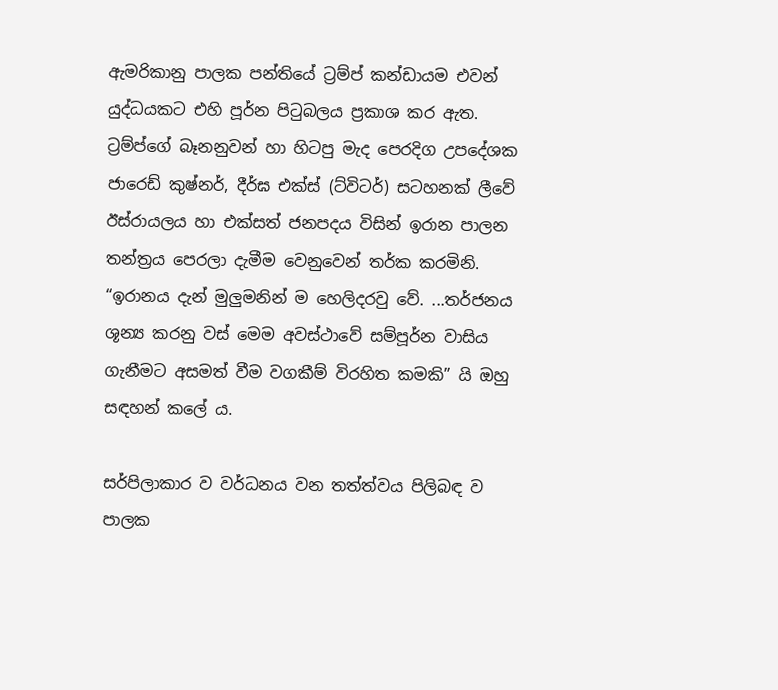ඇමරිකානු පාලක පන්තියේ ට්‍රම්ප් කන්ඩායම එවන් යුද්ධයකට එහි පූර්න පිටුබලය ප්‍රකාශ කර ඇත. ට්‍රම්ප්ගේ බෑනනුවන් හා හිටපු මැද පෙරදිග උපදේශක ජාරෙඩ් කුෂ්නර්, දීර්ඝ එක්ස් (ට්විටර්) සටහනක් ලීවේ ඊස්රායලය හා එක්සත් ජනපදය විසින් ඉරාන පාලන තන්ත්‍රය පෙරලා දැමීම වෙනුවෙන් තර්ක කරමිනි. “ඉරානය දැන් මුලුමනින් ම හෙලිදරවු වේ. ...තර්ජනය ශූන්‍ය කරනු වස් මෙම අවස්ථාවේ සම්පූර්න වාසිය ගැනීමට අසමත් වීම වගකීම් විරහිත කමකි” යි ඔහු සඳහන් කලේ ය.

සර්පිලාකාර ව වර්ධනය වන තත්ත්වය පිලිබඳ ව පාලක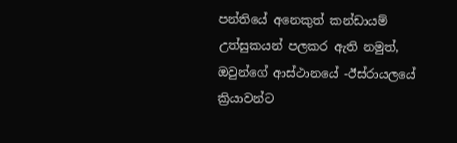පන්තියේ අනෙකුත් කන්ඩායම් උත්සුකයන් පලකර ඇති නමුත්, ඔවුන්ගේ ආස්ථානයේ -ඊස්රායලයේ ක්‍රියාවන්ට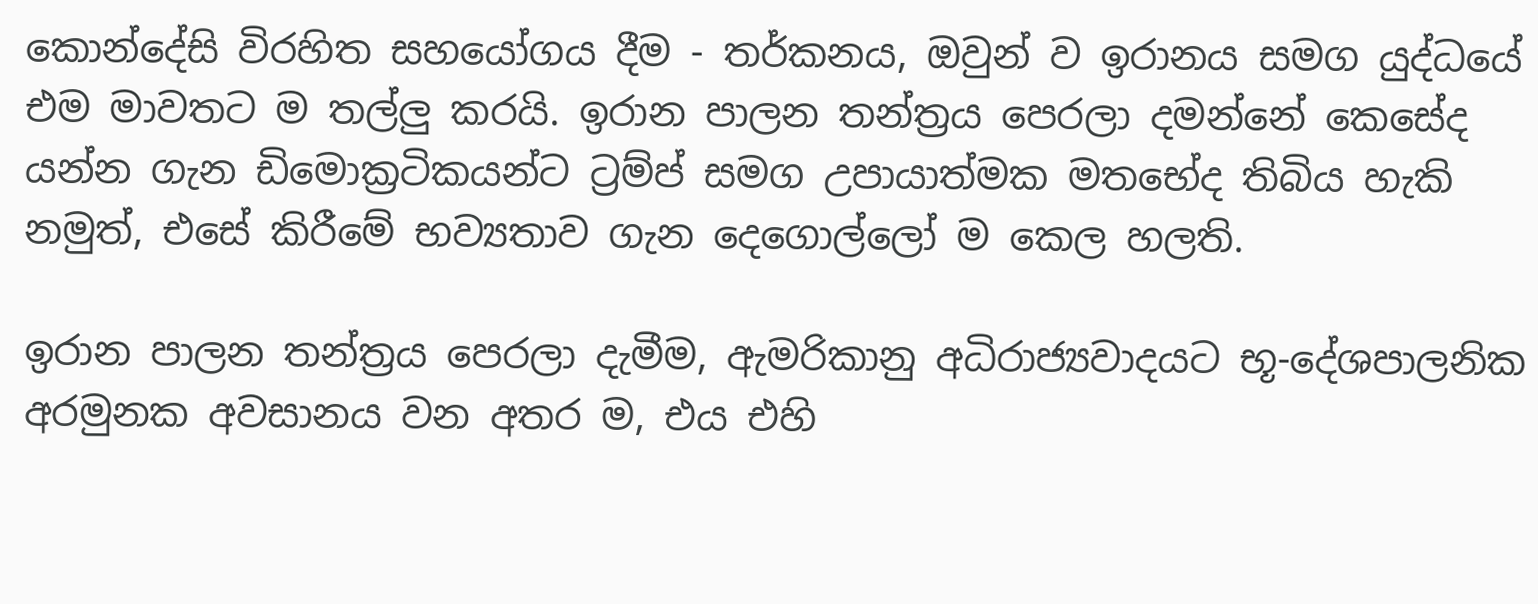කොන්දේසි විරහිත සහයෝගය දීම - තර්කනය, ඔවුන් ව ඉරානය සමග යුද්ධයේ එම මාවතට ම තල්ලු කරයි. ඉරාන පාලන තන්ත්‍රය පෙරලා දමන්නේ කෙසේද යන්න ගැන ඩිමොක්‍රටිකයන්ට ට්‍රම්ප් සමග උපායාත්මක මතභේද තිබිය හැකි නමුත්, එසේ කිරීමේ භව්‍යතාව ගැන දෙගොල්ලෝ ම කෙල හලති.

ඉරාන පාලන තන්ත්‍රය පෙරලා දැමීම, ඇමරිකානු අධිරාජ්‍යවාදයට භූ-දේශපාලනික අරමුනක අවසානය වන අතර ම, එය එහි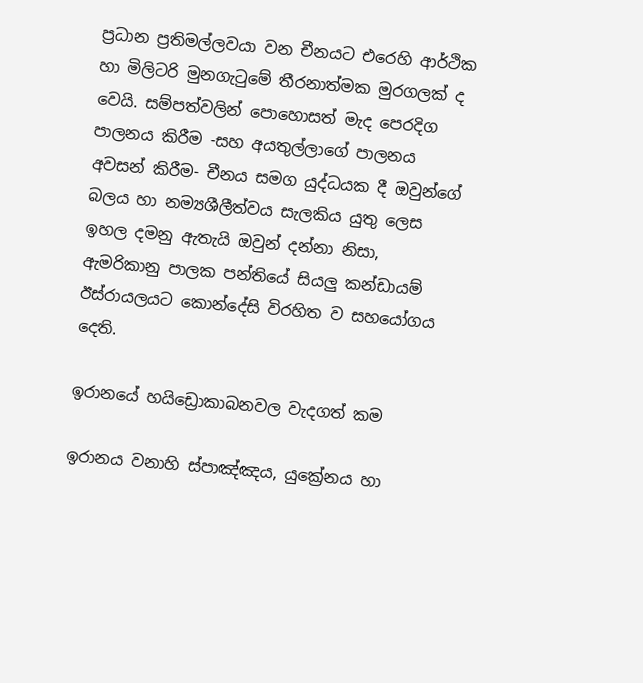ප්‍රධාන ප්‍රතිමල්ලවයා වන චීනයට එරෙහි ආර්ථික හා මිලිටරි මුනගැටුමේ තීරනාත්මක මුරගලක් ද වෙයි. සම්පත්වලින් පොහොසත් මැද පෙරදිග පාලනය කිරීම -සහ අයතුල්ලාගේ පාලනය අවසන් කිරීම- චීනය සමග යුද්ධයක දී ඔවුන්ගේ බලය හා නම්‍යශීලීත්වය සැලකිය යුතු ලෙස ඉහල දමනු ඇතැයි ඔවුන් දන්නා නිසා, ඇමරිකානු පාලක පන්තියේ සියලු කන්ඩායම් ඊස්රායලයට කොන්දේසි විරහිත ව සහයෝගය දෙති.

ඉරානයේ හයිඩ්‍රොකාබනවල වැදගත් කම

ඉරානය වනාහි ස්පාඤ්ඤය, යුක්‍රේනය හා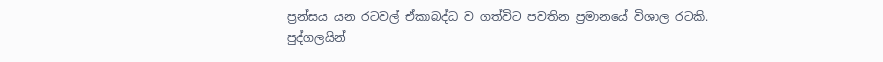ප්‍රන්සය යන රටවල් ඒකාබද්ධ ව ගත්විට පවතින ප්‍රමානයේ විශාල රටකි. පුද්ගලයින්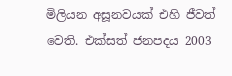මිලියන අසූනවයක් එහි ජීවත් වෙති. එක්සත් ජනපදය 2003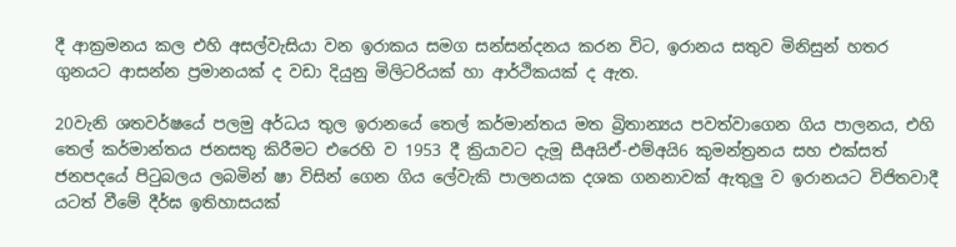දී ආක්‍රමනය කල එහි අසල්වැසියා වන ඉරාකය සමග සන්සන්දනය කරන විට, ඉරානය සතුව මිනිසුන් හතර ගුනයට ආසන්න ප්‍රමානයක් ද වඩා දියුනු මිලිටරියක් හා ආර්ථිකයක් ද ඇත.

20වැනි ශතවර්ෂයේ පලමු අර්ධය තුල ඉරානයේ තෙල් කර්මාන්තය මත බ්‍රිතාන්‍යය පවත්වාගෙන ගිය පාලනය, එහි තෙල් කර්මාන්තය ජනසතු කිරීමට එරෙහි ව 1953 දී ක්‍රියාවට දැමූ සීඅයිඒ-එම්අයි6 කුමන්ත්‍රනය සහ එක්සත් ජනපදයේ පිටුබලය ලබමින් ෂා විසින් ගෙන ගිය ලේවැකි පාලනයක දශක ගනනාවක් ඇතුලු ව ඉරානයට විජිතවාදී යටත් වීමේ දීර්ඝ ඉතිහාසයක්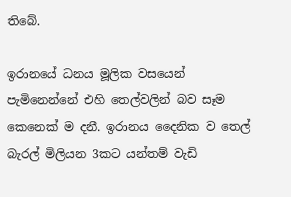තිබේ.

ඉරානයේ ධනය මූලික වසයෙන් පැමිනෙන්නේ එහි තෙල්වලින් බව සෑම කෙනෙක් ම දනී. ඉරානය දෛනික ව තෙල් බැරල් මිලියන 3කට යන්තම් වැඩි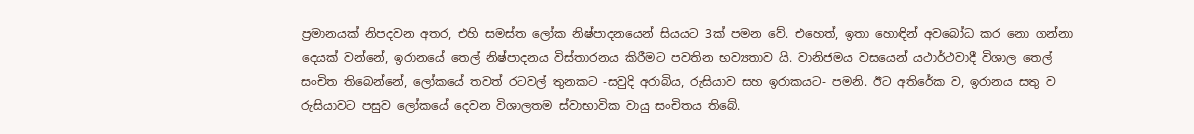ප්‍රමානයක් නිපදවන අතර, එහි සමස්ත ලෝක නිෂ්පාදනයෙන් සියයට 3ක් පමන වේ. එහෙත්, ඉතා හොඳින් අවබෝධ කර නො ගන්නා දෙයක් වන්නේ, ඉරානයේ තෙල් නිෂ්පාදනය විස්තාරනය කිරීමට පවතින භව්‍යතාව යි. වානිජමය වසයෙන් යථාර්ථවාදී විශාල තෙල් සංචිත තිබෙන්නේ, ලෝකයේ තවත් රටවල් තුනකට -සවුදි අරාබිය, රුසියාව සහ ඉරාකයට- පමනි. ඊට අතිරේක ව, ඉරානය සතු ව රුසියාවට පසුව ලෝකයේ දෙවන විශාලතම ස්වාභාවික වායු සංචිතය තිබේ.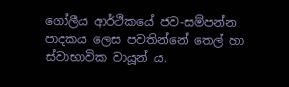ගෝලීය ආර්ථිකයේ ජව-සම්පන්න පාදකය ලෙස පවතින්නේ තෙල් හා ස්වාභාවික වායූන් ය.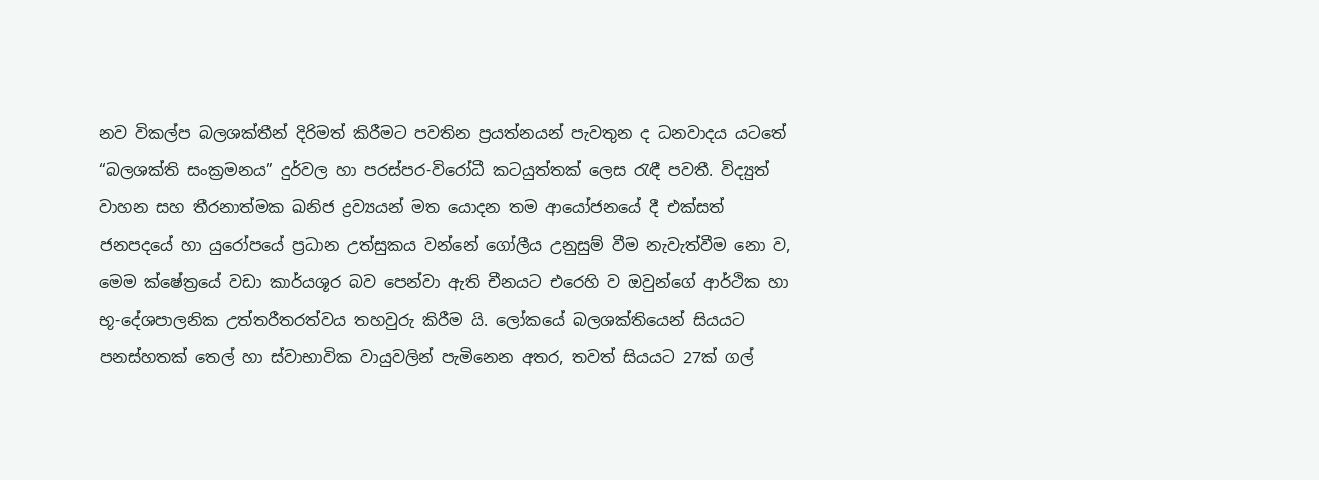නව විකල්ප බලශක්තීන් දිරිමත් කිරීමට පවතින ප්‍රයත්නයන් පැවතුන ද ධනවාදය යටතේ “බලශක්ති සංක්‍රමනය” දුර්වල හා පරස්පර-විරෝධී කටයුත්තක් ලෙස රැඳී පවතී. විද්‍යුත් වාහන සහ තීරනාත්මක ඛනිජ ද්‍රව්‍යයන් මත යොදන තම ආයෝජනයේ දී එක්සත් ජනපදයේ හා යුරෝපයේ ප්‍රධාන උත්සුකය වන්නේ ගෝලීය උනුසුම් වීම නැවැත්වීම නො ව, මෙම ක්ෂේත්‍රයේ වඩා කාර්යශූර බව පෙන්වා ඇති චීනයට එරෙහි ව ඔවුන්ගේ ආර්ථික හා භූ-දේශපාලනික උත්තරීතරත්වය තහවුරු කිරීම යි. ලෝකයේ බලශක්තියෙන් සියයට පනස්හතක් තෙල් හා ස්වාභාවික වායුවලින් පැමිනෙන අතර, තවත් සියයට 27ක් ගල්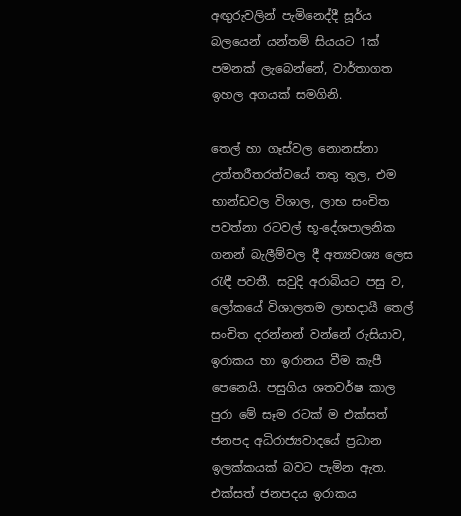අඟුරුවලින් පැමිනෙද්දී සූර්ය බලයෙන් යන්තම් සියයට 1ක් පමනක් ලැබෙන්නේ, වාර්තාගත ඉහල අගයක් සමගිනි.

තෙල් හා ගෑස්වල නොනස්නා උත්තරීතරත්වයේ තතු තුල, එම භාන්ඩවල විශාල, ලාභ සංචිත පවත්නා රටවල් භූ-දේශපාලනික ගනන් බැලීම්වල දී අත්‍යවශ්‍ය ලෙස රැඳී පවතී. සවුදි අරාබියට පසු ව, ලෝකයේ විශාලතම ලාභදායී තෙල් සංචිත දරන්නන් වන්නේ රුසියාව, ඉරාකය හා ඉරානය වීම කැපී පෙනෙයි. පසුගිය ශතවර්ෂ කාල පුරා මේ සෑම රටක් ම එක්සත් ජනපද අධිරාජ්‍යවාදයේ ප්‍රධාන ඉලක්කයක් බවට පැමින ඇත. එක්සත් ජනපදය ඉරාකය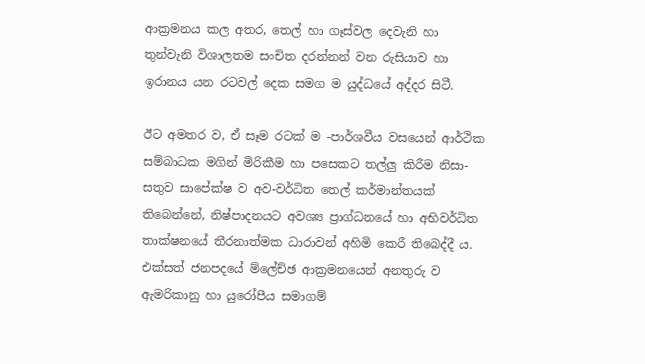ආක්‍රමනය කල අතර, තෙල් හා ගෑස්වල දෙවැනි හා තුන්වැනි විශාලතම සංචිත දරන්නන් වන රුසියාව හා ඉරානය යන රටවල් දෙක සමග ම යුද්ධයේ අද්දර සිටී.

ඊට අමතර ව, ඒ සෑම රටක් ම -පාර්ශවීය වසයෙන් ආර්ථික සම්බාධක මගින් මිරිකීම හා පසෙකට තල්ලු කිරීම නිසා- සතුව සාපේක්ෂ ව අව-වර්ධිත තෙල් කර්මාන්තයක් තිබෙන්නේ, නිෂ්පාදනයට අවශ්‍ය ප්‍රාග්ධනයේ හා අභිවර්ධිත තාක්ෂනයේ තීරනාත්මක ධාරාවන් අහිමි කෙරී තිබෙද්දී ය. එක්සත් ජනපදයේ ම්ලේච්ඡ ආක්‍රමනයෙන් අනතුරු ව ඇමරිකානු හා යුරෝපීය සමාගම්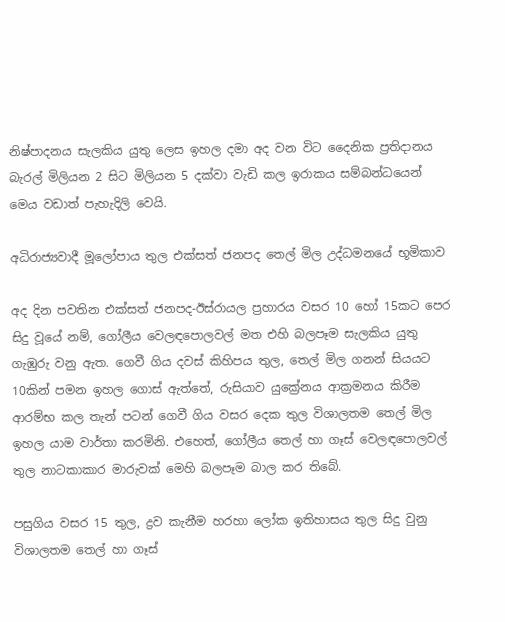නිෂ්පාදනය සැලකිය යුතු ලෙස ඉහල දමා අද වන විට දෛනික ප්‍රතිදානය බැරල් මිලියන 2 සිට මිලියන 5 දක්වා වැඩි කල ඉරාකය සම්බන්ධයෙන් මෙය වඩාත් පැහැදිලි වෙයි.

අධිරාජ්‍යවාදී මූලෝපාය තුල එක්සත් ජනපද තෙල් මිල උද්ධමනයේ භූමිකාව

අද දින පවතින එක්සත් ජනපද-ඊස්රායල ප්‍රහාරය වසර 10 හෝ 15කට පෙර සිදු වූයේ නම්, ගෝලීය වෙලඳපොලවල් මත එහි බලපෑම සැලකිය යුතු ගැඹුරු වනු ඇත. ගෙවී ගිය දවස් කිහිපය තුල, තෙල් මිල ගනන් සියයට 10කින් පමන ඉහල ගොස් ඇත්තේ, රුසියාව යුක්‍රේනය ආක්‍රමනය කිරීම ආරම්භ කල තැන් පටන් ගෙවී ගිය වසර දෙක තුල විශාලතම තෙල් මිල ඉහල යාම වාර්තා කරමිනි. එහෙත්, ගෝලීය තෙල් හා ගෑස් වෙලඳපොලවල් තුල නාටකාකාර මාරුවක් මෙහි බලපෑම බාල කර තිබේ.

පසුගිය වසර 15 තුල, ද්‍රව කැනීම හරහා ලෝක ඉතිහාසය තුල සිදු වුනු විශාලතම තෙල් හා ගෑස්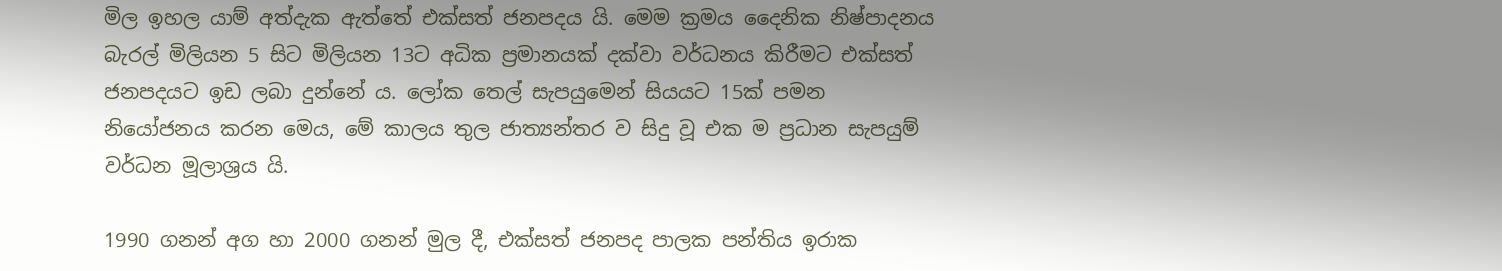මිල ඉහල යාම් අත්දැක ඇත්තේ එක්සත් ජනපදය යි. මෙම ක්‍රමය දෛනික නිෂ්පාදනය බැරල් මිලියන 5 සිට මිලියන 13ට අධික ප්‍රමානයක් දක්වා වර්ධනය කිරීමට එක්සත් ජනපදයට ඉඩ ලබා දුන්නේ ය. ලෝක තෙල් සැපයුමෙන් සියයට 15ක් පමන නියෝජනය කරන මෙය, මේ කාලය තුල ජාත්‍යන්තර ව සිදු වූ එක ම ප්‍රධාන සැපයුම් වර්ධන මූලාශ්‍රය යි.

1990 ගනන් අග හා 2000 ගනන් මුල දී, එක්සත් ජනපද පාලක පන්තිය ඉරාක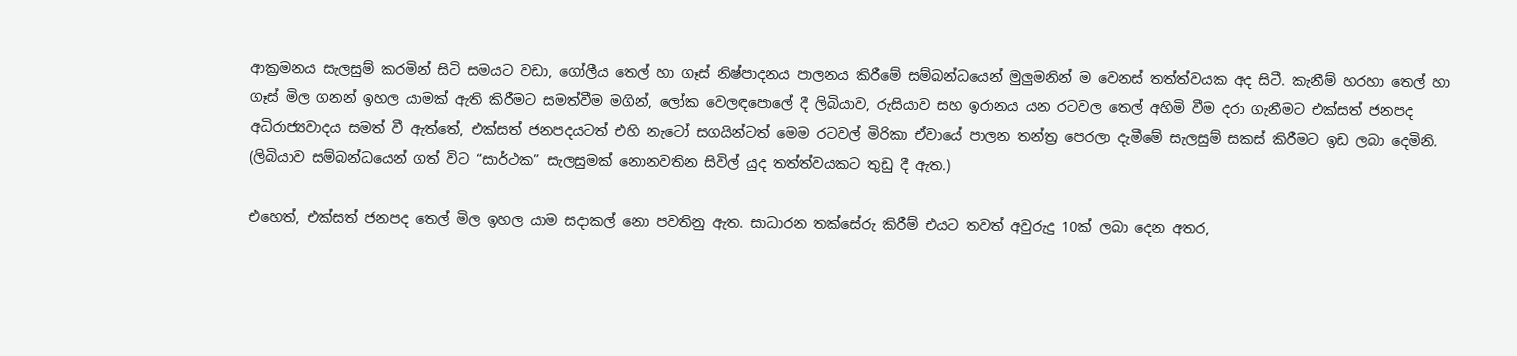ආක්‍රමනය සැලසුම් කරමින් සිටි සමයට වඩා, ගෝලීය තෙල් හා ගෑස් නිෂ්පාදනය පාලනය කිරීමේ සම්බන්ධයෙන් මුලුමනින් ම වෙනස් තත්ත්වයක අද සිටී. කැනීම් හරහා තෙල් හා ගෑස් මිල ගනන් ඉහල යාමක් ඇති කිරීමට සමත්වීම මගින්, ලෝක වෙලඳපොලේ දී ලිබියාව, රුසියාව සහ ඉරානය යන රටවල තෙල් අහිමි වීම දරා ගැනීමට එක්සත් ජනපද අධිරාජ්‍යවාදය සමත් වී ඇත්තේ, එක්සත් ජනපදයටත් එහි නැටෝ සගයින්ටත් මෙම රටවල් මිරිකා ඒවායේ පාලන තන්ත්‍ර පෙරලා දැමීමේ සැලසුම් සකස් කිරීමට ඉඩ ලබා දෙමිනි. (ලිබියාව සම්බන්ධයෙන් ගත් විට “සාර්ථක” සැලසුමක් නොනවතින සිවිල් යුද තත්ත්වයකට තුඩු දී ඇත.)

එහෙත්, එක්සත් ජනපද තෙල් මිල ඉහල යාම සදාකල් නො පවතිනු ඇත. සාධාරන තක්සේරු කිරීම් එයට තවත් අවුරුදු 10ක් ලබා දෙන අතර,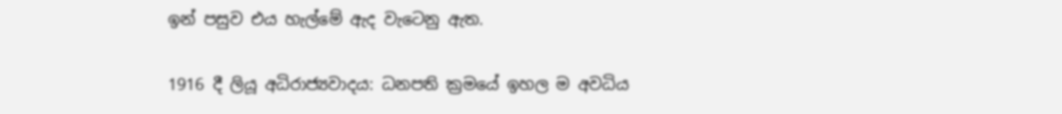ඉන් පසුව එය හැල්මේ ඇද වැටෙනු ඇත.

1916 දී ලියූ අධිරාජ්‍යවාදය: ධනපති ක්‍රමයේ ඉහල ම අවධිය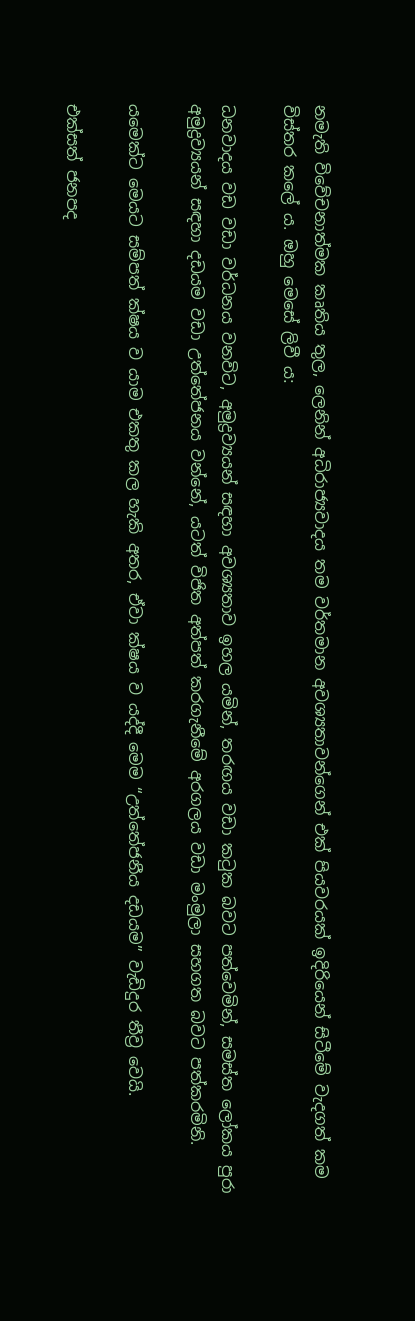නමැති විවේචනාත්මක කෘතිය තුල, ලෙනින් අධිරාජ්‍යවාදය තම වර්තමාන අවශ්‍යතාවන්ගෙන් එක් පියවරයක් ඉදිරියෙන් සිටීමේ වැදගත් කම විස්තර කලේ ය. ඔහු මෙසේ ලිවී ය:

ධනවාදය වඩ වඩා වර්ධනය වනවිට, අමුද්‍රව්‍යයන් සඳහා අවශ්‍යතාව ඉහල යමින්, තරඟය වඩා කටුක බවට පත්වෙමින්, සමස්ත ලෝකය පුරා අමුද්‍රව්‍යයන් සඳහා දඩයම වඩා උත්තේජනය වන්නේ, යටත් විජිත අත්පත් කරගැනීමේ අරගලය වඩා මංමුලා සහගත බවට පත්කරමිනි.

යමෙක්ට මෙයට සම්පත් ක්ෂය ව යාම එකතු කල හැකි අතර, ඒවා ක්ෂය ව යද්දී මෙම “උත්තේජනීය දඩයම” වැඩිදුර තීව්‍ර වෙයි.

එක්සත් ජනපද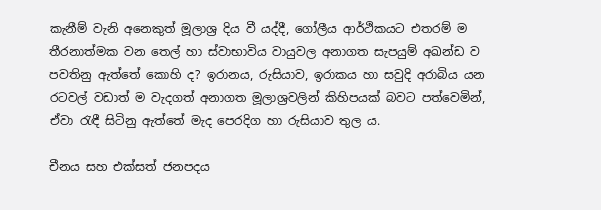කැනීම් වැනි අනෙකුත් මූලාශ්‍ර දිය වී යද්දී, ගෝලීය ආර්ථිකයට එතරම් ම තීරනාත්මක වන තෙල් හා ස්වාභාවිය වායුවල අනාගත සැපයුම් අඛන්ඩ ව පවතිනු ඇත්තේ කොහි ද? ඉරානය, රුසියාව, ඉරාකය හා සවුදි අරාබිය යන රටවල් වඩාත් ම වැදගත් අනාගත මූලාශ්‍රවලින් කිහිපයක් බවට පත්වෙමින්, ඒවා රැඳී සිටිනු ඇත්තේ මැද පෙරදිග හා රුසියාව තුල ය.

චීනය සහ එක්සත් ජනපදය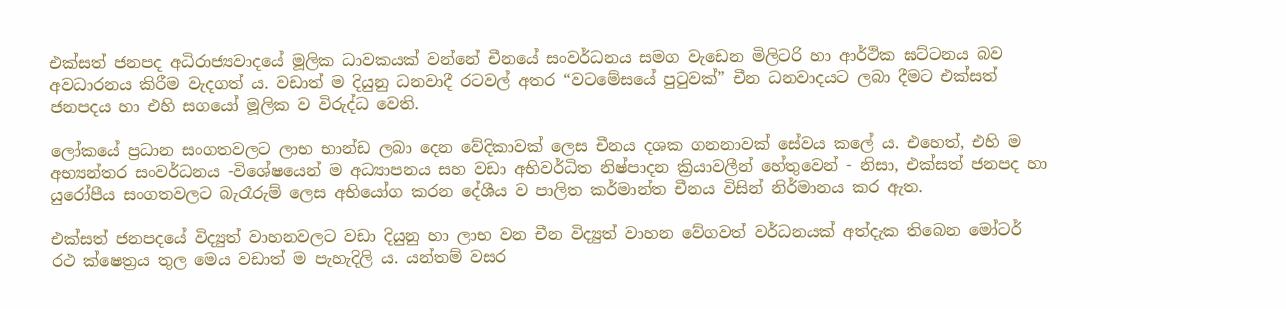එක්සත් ජනපද අධිරාජ්‍යවාදයේ මූලික ධාවකයක් වන්නේ චීනයේ සංවර්ධනය සමග වැඩෙන මිලිටරි හා ආර්ථික ඝට්ටනය බව අවධාරනය කිරීම වැදගත් ය. වඩාත් ම දියුනු ධනවාදී රටවල් අතර “වටමේසයේ පුටුවක්” චීන ධනවාදයට ලබා දීමට එක්සත් ජනපදය හා එහි සගයෝ මූලික ව විරුද්ධ වෙති.

ලෝකයේ ප්‍රධාන සංගතවලට ලාභ භාන්ඩ ලබා දෙන වේදිකාවක් ලෙස චීනය දශක ගනනාවක් සේවය කලේ ය. එහෙත්, එහි ම අභ්‍යන්තර සංවර්ධනය -විශේෂයෙන් ම අධ්‍යාපනය සහ වඩා අභිවර්ධිත නිෂ්පාදන ක්‍රියාවලීන් හේතුවෙන් - නිසා, එක්සත් ජනපද හා යුරෝපීය සංගතවලට බැරෑරුම් ලෙස අභියෝග කරන දේශීය ව පාලිත කර්මාන්ත චීනය විසින් නිර්මානය කර ඇත.

එක්සත් ජනපදයේ විද්‍යුත් වාහනවලට වඩා දියුනු හා ලාභ වන චීන විද්‍යුත් වාහන වේගවත් වර්ධනයක් අත්දැක තිබෙන මෝටර් රථ ක්ෂෙත්‍රය තුල මෙය වඩාත් ම පැහැදිලි ය. යන්තම් වසර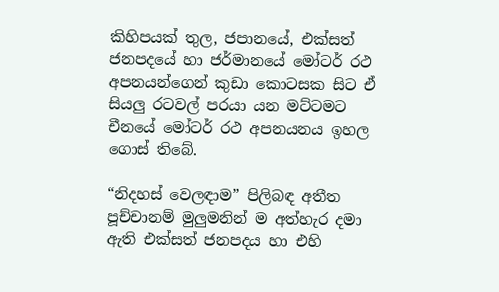කිහිපයක් තුල, ජපානයේ, එක්සත් ජනපදයේ හා ජර්මානයේ මෝටර් රථ අපනයන්ගෙන් කුඩා කොටසක සිට ඒ සියලු රටවල් පරයා යන මට්ටමට චීනයේ මෝටර් රථ අපනයනය ඉහල ගොස් තිබේ.

“නිදහස් වෙලඳාම” පිලිබඳ අතීත පූච්චානම් මුලුමනින් ම අත්හැර දමා ඇති එක්සත් ජනපදය හා එහි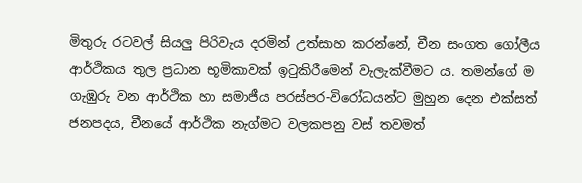මිතුරු රටවල් සියලු පිරිවැය දරමින් උත්සාහ කරන්නේ, චීන සංගත ගෝලීය ආර්ථිකය තුල ප්‍රධාන භූමිකාවක් ඉටුකිරීමෙන් වැලැක්වීමට ය. තමන්ගේ ම ගැඹුරු වන ආර්ථික හා සමාජීය පරස්පර-විරෝධයන්ට මුහුන දෙන එක්සත් ජනපදය, චීනයේ ආර්ථික නැග්මට වලකපනු වස් තවමත්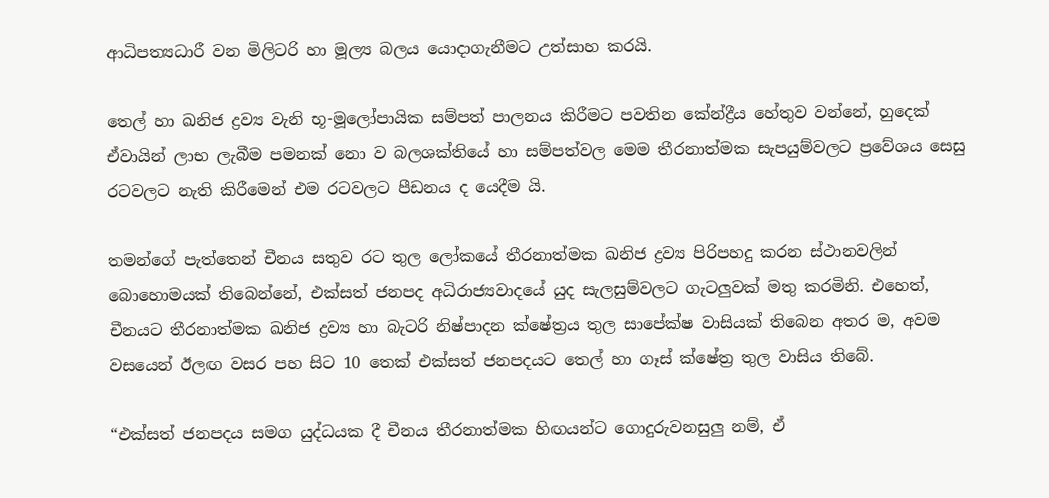ආධිපත්‍යධාරී වන මිලිටරි හා මූල්‍ය බලය යොදාගැනීමට උත්සාහ කරයි.

තෙල් හා ඛනිජ ද්‍රව්‍ය වැනි භූ-මූලෝපායික සම්පත් පාලනය කිරීමට පවතින කේන්ද්‍රීය හේතුව වන්නේ, හුදෙක් ඒවායින් ලාභ ලැබීම පමනක් නො ව බලශක්තියේ හා සම්පත්වල මෙම තීරනාත්මක සැපයුම්වලට ප්‍රවේශය සෙසු රටවලට නැති කිරීමෙන් එම රටවලට පීඩනය ද යෙදීම යි.

තමන්ගේ පැත්තෙන් චීනය සතුව රට තුල ලෝකයේ තීරනාත්මක ඛනිජ ද්‍රව්‍ය පිරිපහදු කරන ස්ථානවලින් බොහොමයක් තිබෙන්නේ, එක්සත් ජනපද අධිරාජ්‍යවාදයේ යුද සැලසුම්වලට ගැටලුවක් මතු කරමිනි. එහෙත්, චීනයට තීරනාත්මක ඛනිජ ද්‍රව්‍ය හා බැටරි නිෂ්පාදන ක්ෂේත්‍රය තුල සාපේක්ෂ වාසියක් තිබෙන අතර ම, අවම වසයෙන් ඊලඟ වසර පහ සිට 10 තෙක් එක්සත් ජනපදයට තෙල් හා ගෑස් ක්ෂේත්‍ර තුල වාසිය තිබේ.

“එක්සත් ජනපදය සමග යුද්ධයක දී චීනය තීරනාත්මක හිඟයන්ට ගොදුරුවනසුලු නම්, ඒ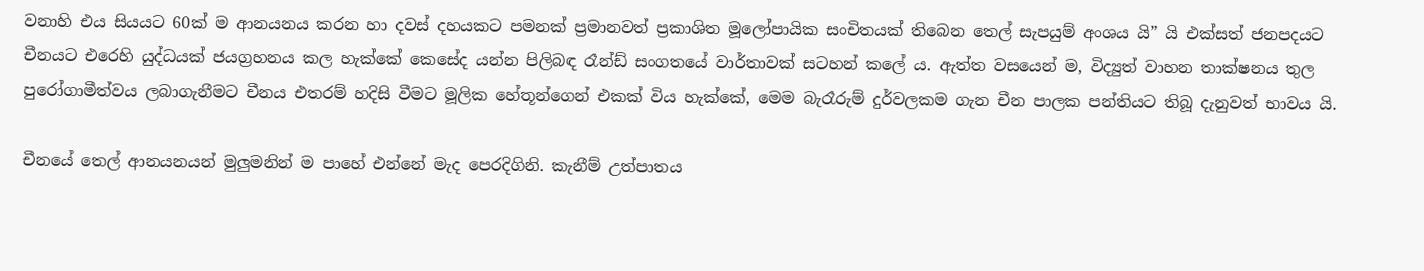වනාහි එය සියයට 60ක් ම ආනයනය කරන හා දවස් දහයකට පමනක් ප්‍රමානවත් ප්‍රකාශිත මූලෝපායික සංචිතයක් තිබෙන තෙල් සැපයුම් අංශය යි” යි එක්සත් ජනපදයට චීනයට එරෙහි යුද්ධයක් ජයග්‍රහනය කල හැක්කේ කෙසේද යන්න පිලිබඳ රෑන්ඩ් සංගතයේ වාර්තාවක් සටහන් කලේ ය. ඇත්ත වසයෙන් ම, විද්‍යුත් වාහන තාක්ෂනය තුල පුරෝගාමීත්වය ලබාගැනීමට චීනය එතරම් හදිසි වීමට මූලික හේතූන්ගෙන් එකක් විය හැක්කේ, මෙම බැරෑරුම් දුර්වලකම ගැන චීන පාලක පන්තියට තිබූ දැනුවත් භාවය යි.

චීනයේ තෙල් ආනයනයන් මුලුමනින් ම පාහේ එන්නේ මැද පෙරදිගිනි. කැනීම් උත්පාතය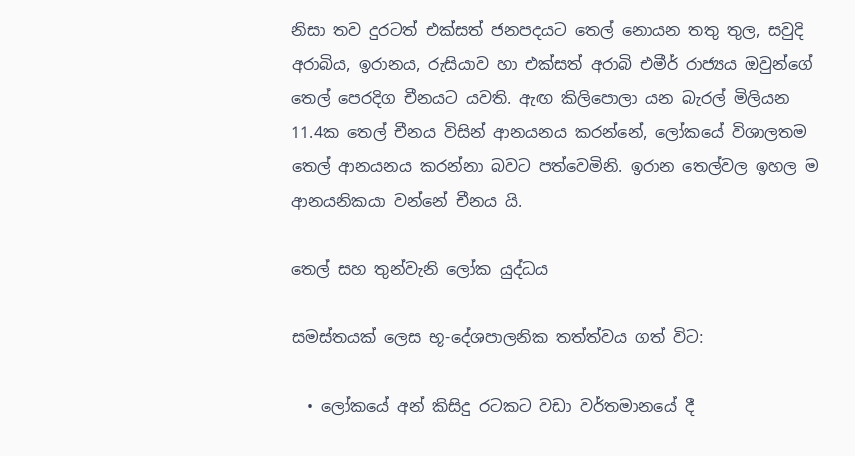නිසා තව දුරටත් එක්සත් ජනපදයට තෙල් නොයන තතු තුල, සවුදි අරාබිය, ඉරානය, රුසියාව හා එක්සත් අරාබි එමීර් රාජ්‍යය ඔවුන්ගේ තෙල් පෙරදිග චීනයට යවති. ඇඟ කිලිපොලා යන බැරල් මිලියන 11.4ක තෙල් චීනය විසින් ආනයනය කරන්නේ, ලෝකයේ විශාලතම තෙල් ආනයනය කරන්නා බවට පත්වෙමිනි. ඉරාන තෙල්වල ඉහල ම ආනයනිකයා වන්නේ චීනය යි.

තෙල් සහ තුන්වැනි ලෝක යුද්ධය

සමස්තයක් ලෙස භූ-දේශපාලනික තත්ත්වය ගත් විට:

  • ලෝකයේ අන් කිසිදු රටකට වඩා වර්තමානයේ දී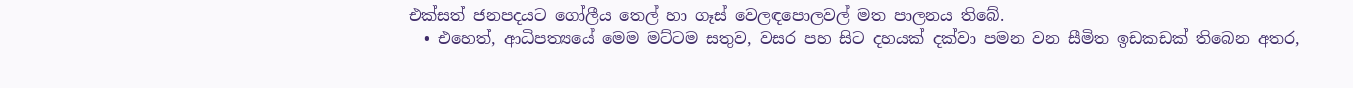එක්සත් ජනපදයට ගෝලීය තෙල් හා ගෑස් වෙලඳපොලවල් මත පාලනය තිබේ.
  • එහෙත්, ආධිපත්‍යයේ මෙම මට්ටම සතුව, වසර පහ සිට දහයක් දක්වා පමන වන සීමිත ඉඩකඩක් තිබෙන අතර,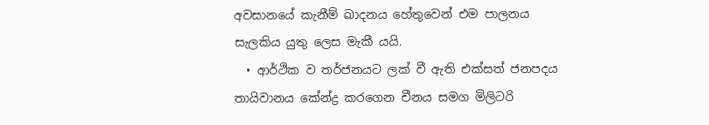අවසානයේ කැනීම් ඛාදනය හේතුවෙන් එම පාලනය සැලකිය යුතු ලෙස මැකී යයි.
  • ආර්ථික ව තර්ජනයට ලක් වී ඇති එක්සත් ජනපදය තායිවානය කේන්ද්‍ර කරගෙන චීනය සමග මිලිටරි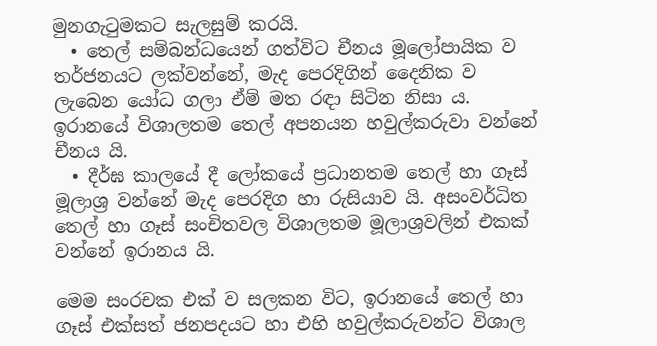මුනගැටුමකට සැලසුම් කරයි.
  • තෙල් සම්බන්ධයෙන් ගත්විට චීනය මූලෝපායික ව තර්ජනයට ලක්වන්නේ, මැද පෙරදිගින් දෛනික ව ලැබෙන යෝධ ගලා ඒම් මත රඳා සිටින නිසා ය. ඉරානයේ විශාලතම තෙල් අපනයන හවුල්කරුවා වන්නේ චීනය යි.
  • දීර්ඝ කාලයේ දී ලෝකයේ ප්‍රධානතම තෙල් හා ගෑස් මූලාශ්‍ර වන්නේ මැද පෙරදිග හා රුසියාව යි. අසංවර්ධිත තෙල් හා ගෑස් සංචිතවල විශාලතම මූලාශ්‍රවලින් එකක් වන්නේ ඉරානය යි.

මෙම සංරචක එක් ව සලකන විට, ඉරානයේ තෙල් හා ගෑස් එක්සත් ජනපදයට හා එහි හවුල්කරුවන්ට විශාල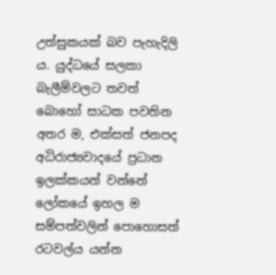උත්සුකයක් බව පැහැදිලි ය. යුද්ධයේ සලකා බැලීම්වලට තවත් බොහෝ සාධක පවතින අතර ම, එක්සත් ජනපද අධිරාජ්‍යවාදයේ ප්‍රධාන ඉලක්කයන් වන්නේ ලෝකයේ ඉහල ම සම්පත්වලින් පොහොසත් රටවල්ය යන්න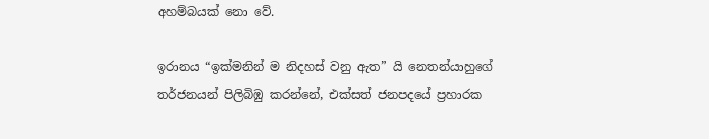අහම්බයක් නො වේ.

ඉරානය “ඉක්මනින් ම නිදහස් වනු ඇත” යි නෙතන්යාහුගේ තර්ජනයන් පිලිබිඹු කරන්නේ, එක්සත් ජනපදයේ ප්‍රහාරක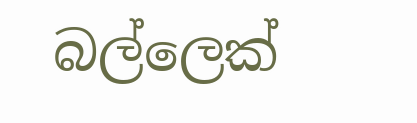බල්ලෙක්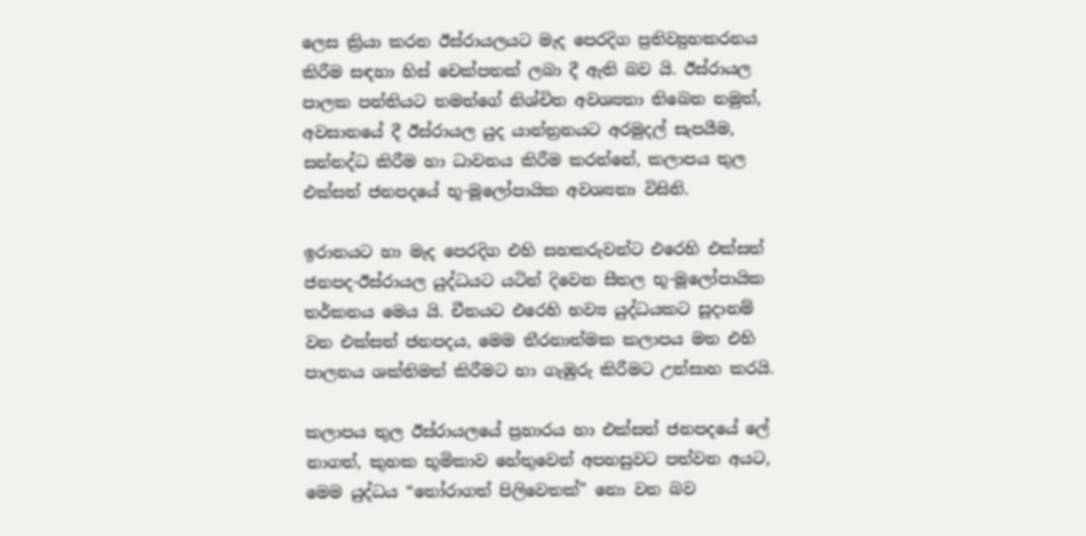ලෙස ක්‍රියා කරන ඊස්රායලයට මැද පෙරදිග ප්‍රතිව්‍යුහකරනය කිරීම සඳහා හිස් චෙක්පතක් ලබා දී ඇති බව යි. ඊස්රායල පාලක පන්තියට තමන්ගේ නිශ්චිත අවශ්‍යතා තිබෙන නමුත්, අවසානයේ දී ඊස්රායල යුද යාන්ත්‍රනයට අරමුදල් සැපයීම, සන්නද්ධ කිරීම හා ධාවනය කිරීම කරන්නේ, කලාපය තුල එක්සත් ජනපදයේ භූ-මූලෝපායික අවශ්‍යතා විසිනි.

ඉරානයට හා මැද පෙරදිග එහි සහකරුවන්ට එරෙහි එක්සත් ජනපද-ඊස්රායල යුද්ධයට යටින් දිවෙන සීතල භූ-මූලෝපායික තර්කනය මෙය යි. චීනයට එරෙහි භව්‍ය යුද්ධයකට සූදානම් වන එක්සත් ජනපදය, මෙම තීරනාත්මක කලාපය මත එහි පාලනය ශක්තිමත් කිරීමට හා ගැඹුරු කිරීමට උත්සාහ කරයි.

කලාපය තුල ඊස්රායලයේ ප්‍රහාරය හා එක්සත් ජනපදයේ ලේ නාගත්, කුහක භූමිකාව හේතුවෙන් අපහසුවට පත්වන අයට, මෙම යුද්ධය “තෝරාගත් පිලිවෙතක්” නො වන බව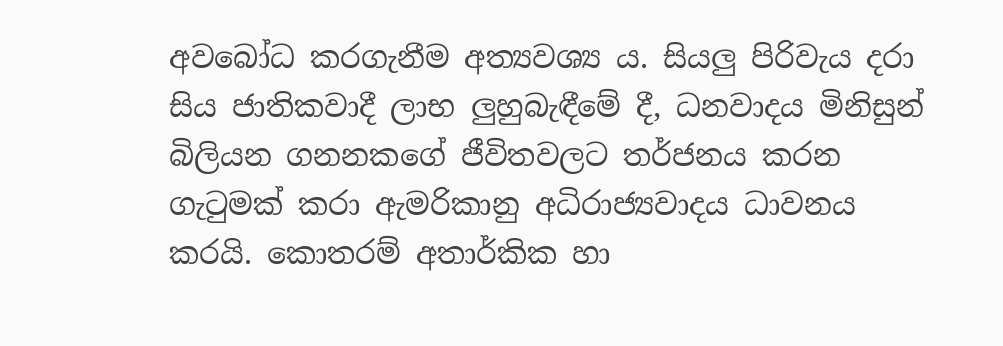අවබෝධ කරගැනීම අත්‍යවශ්‍ය ය. සියලු පිරිවැය දරා සිය ජාතිකවාදී ලාභ ලුහුබැඳීමේ දී, ධනවාදය මිනිසුන් බිලියන ගනනකගේ ජීවිතවලට තර්ජනය කරන ගැටුමක් කරා ඇමරිකානු අධිරාජ්‍යවාදය ධාවනය කරයි. කොතරම් අතාර්කික හා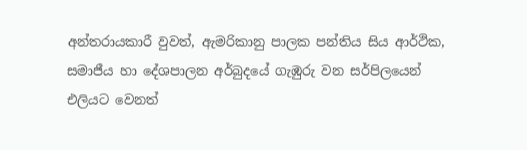අන්තරායකාරී වුවත්, ඇමරිකානු පාලක පන්තිය සිය ආර්ථික, සමාජීය හා දේශපාලන අර්බුදයේ ගැඹුරු වන සර්පිලයෙන් එලියට වෙනත්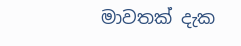මාවතක් දැක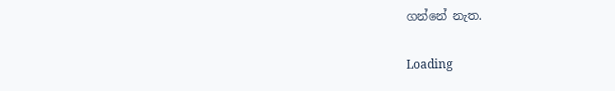ගන්නේ නැත.

Loading